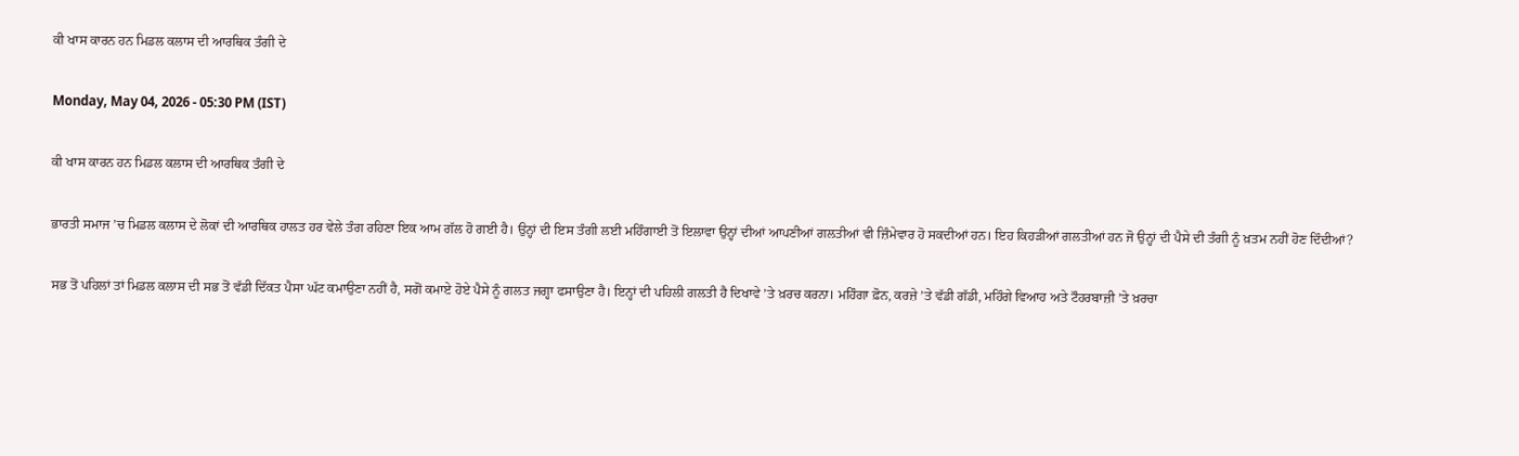ਕੀ ਖਾਸ ਕਾਰਨ ਹਨ ਮਿਡਲ ਕਲਾਸ ਦੀ ਆਰਥਿਕ ਤੰਗੀ ਦੇ

Monday, May 04, 2026 - 05:30 PM (IST)

ਕੀ ਖਾਸ ਕਾਰਨ ਹਨ ਮਿਡਲ ਕਲਾਸ ਦੀ ਆਰਥਿਕ ਤੰਗੀ ਦੇ

ਭਾਰਤੀ ਸਮਾਜ ’ਚ ਮਿਡਲ ਕਲਾਸ ਦੇ ਲੋਕਾਂ ਦੀ ਆਰਥਿਕ ਹਾਲਤ ਹਰ ਵੇਲੇ ਤੰਗ ਰਹਿਣਾ ਇਕ ਆਮ ਗੱਲ ਹੋ ਗਈ ਹੈ। ਉਨ੍ਹਾਂ ਦੀ ਇਸ ਤੰਗੀ ਲਈ ਮਹਿੰਗਾਈ ਤੋਂ ਇਲਾਵਾ ਉਨ੍ਹਾਂ ਦੀਆਂ ਆਪਣੀਆਂ ਗਲਤੀਆਂ ਵੀ ਜ਼ਿੰਮੇਵਾਰ ਹੋ ਸਕਦੀਆਂ ਹਨ। ਇਹ ਕਿਹੜੀਆਂ ਗਲਤੀਆਂ ਹਨ ਜੋ ਉਨ੍ਹਾਂ ਦੀ ਪੈਸੇ ਦੀ ਤੰਗੀ ਨੂੰ ਖ਼ਤਮ ਨਹੀਂ ਹੋਣ ਦਿੰਦੀਆਂ?

ਸਭ ਤੋਂ ਪਹਿਲਾਂ ਤਾਂ ਮਿਡਲ ਕਲਾਸ ਦੀ ਸਭ ਤੋਂ ਵੱਡੀ ਦਿੱਕਤ ਪੈਸਾ ਘੱਟ ਕਮਾਉਣਾ ਨਹੀਂ ਹੈ, ਸਗੋਂ ਕਮਾਏ ਹੋਏ ਪੈਸੇ ਨੂੰ ਗਲਤ ਜਗ੍ਹਾ ਫਸਾਉਣਾ ਹੈ। ਇਨ੍ਹਾਂ ਦੀ ਪਹਿਲੀ ਗਲਤੀ ਹੈ ਦਿਖਾਵੇ ’ਤੇ ਖ਼ਰਚ ਕਰਨਾ। ਮਹਿੰਗਾ ਫ਼ੋਨ, ਕਰਜ਼ੇ ’ਤੇ ਵੱਡੀ ਗੱਡੀ, ਮਹਿੰਗੇ ਵਿਆਹ ਅਤੇ ਟੌਹਰਬਾਜ਼ੀ ’ਤੇ ਖ਼ਰਚਾ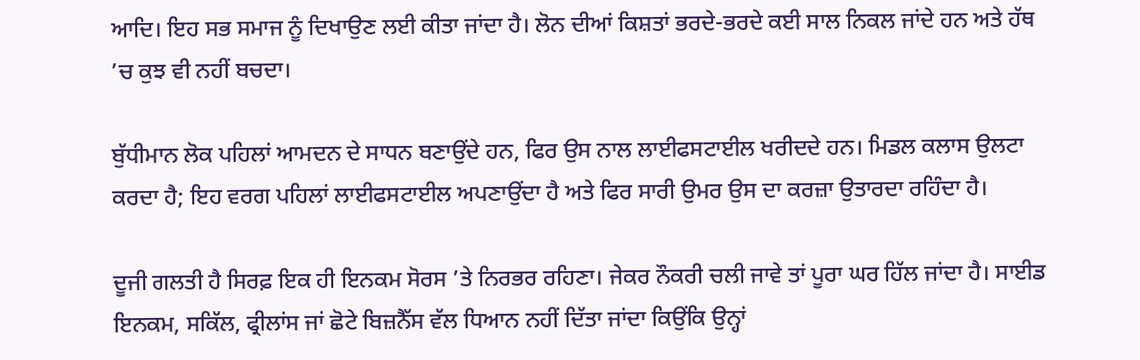ਆਦਿ। ਇਹ ਸਭ ਸਮਾਜ ਨੂੰ ਦਿਖਾਉਣ ਲਈ ਕੀਤਾ ਜਾਂਦਾ ਹੈ। ਲੋਨ ਦੀਆਂ ਕਿਸ਼ਤਾਂ ਭਰਦੇ-ਭਰਦੇ ਕਈ ਸਾਲ ਨਿਕਲ ਜਾਂਦੇ ਹਨ ਅਤੇ ਹੱਥ ’ਚ ਕੁਝ ਵੀ ਨਹੀਂ ਬਚਦਾ।

ਬੁੱਧੀਮਾਨ ਲੋਕ ਪਹਿਲਾਂ ਆਮਦਨ ਦੇ ਸਾਧਨ ਬਣਾਉਂਦੇ ਹਨ, ਫਿਰ ਉਸ ਨਾਲ ਲਾਈਫਸਟਾਈਲ ਖਰੀਦਦੇ ਹਨ। ਮਿਡਲ ਕਲਾਸ ਉਲਟਾ ਕਰਦਾ ਹੈ; ਇਹ ਵਰਗ ਪਹਿਲਾਂ ਲਾਈਫਸਟਾਈਲ ਅਪਣਾਉਂਦਾ ਹੈ ਅਤੇ ਫਿਰ ਸਾਰੀ ਉਮਰ ਉਸ ਦਾ ਕਰਜ਼ਾ ਉਤਾਰਦਾ ਰਹਿੰਦਾ ਹੈ।

ਦੂਜੀ ਗਲਤੀ ਹੈ ਸਿਰਫ਼ ਇਕ ਹੀ ਇਨਕਮ ਸੋਰਸ ’ਤੇ ਨਿਰਭਰ ਰਹਿਣਾ। ਜੇਕਰ ਨੌਕਰੀ ਚਲੀ ਜਾਵੇ ਤਾਂ ਪੂਰਾ ਘਰ ਹਿੱਲ ਜਾਂਦਾ ਹੈ। ਸਾਈਡ ਇਨਕਮ, ਸਕਿੱਲ, ਫ੍ਰੀਲਾਂਸ ਜਾਂ ਛੋਟੇ ਬਿਜ਼ਨੈੱਸ ਵੱਲ ਧਿਆਨ ਨਹੀਂ ਦਿੱਤਾ ਜਾਂਦਾ ਕਿਉਂਕਿ ਉਨ੍ਹਾਂ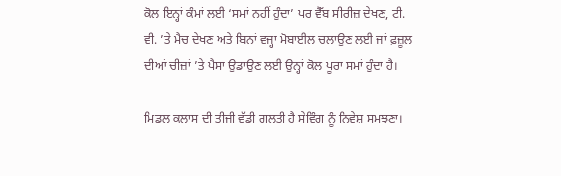ਕੋਲ ਇਨ੍ਹਾਂ ਕੰਮਾਂ ਲਈ ‘ਸਮਾਂ ਨਹੀਂ ਹੁੰਦਾ’ ਪਰ ਵੈੱਬ ਸੀਰੀਜ਼ ਦੇਖਣ, ਟੀ. ਵੀ. ’ਤੇ ਮੈਚ ਦੇਖਣ ਅਤੇ ਬਿਨਾਂ ਵਜ੍ਹਾ ਮੋਬਾਈਲ ਚਲਾਉਣ ਲਈ ਜਾਂ ਫ਼ਜ਼ੂਲ ਦੀਆਂ ਚੀਜ਼ਾਂ ’ਤੇ ਪੈਸਾ ਉਡਾਉਣ ਲਈ ਉਨ੍ਹਾਂ ਕੋਲ ਪੂਰਾ ਸਮਾਂ ਹੁੰਦਾ ਹੈ।

ਮਿਡਲ ਕਲਾਸ ਦੀ ਤੀਜੀ ਵੱਡੀ ਗਲਤੀ ਹੈ ਸੇਵਿੰਗ ਨੂੰ ਨਿਵੇਸ਼ ਸਮਝਣਾ।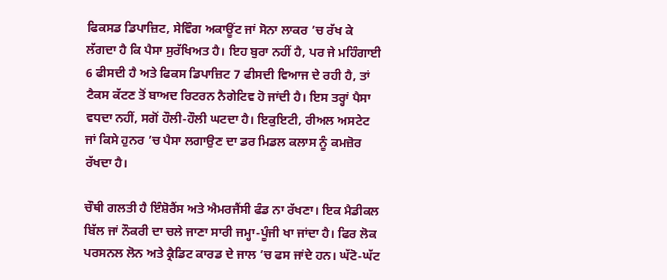ਫਿਕਸਡ ਡਿਪਾਜ਼ਿਟ, ਸੇਵਿੰਗ ਅਕਾਊਂਟ ਜਾਂ ਸੋਨਾ ਲਾਕਰ ’ਚ ਰੱਖ ਕੇ ਲੱਗਦਾ ਹੈ ਕਿ ਪੈਸਾ ਸੁਰੱਖਿਅਤ ਹੈ। ਇਹ ਬੁਰਾ ਨਹੀਂ ਹੈ, ਪਰ ਜੇ ਮਹਿੰਗਾਈ 6 ਫੀਸਦੀ ਹੈ ਅਤੇ ਫਿਕਸ ਡਿਪਾਜ਼ਿਟ 7 ਫੀਸਦੀ ਵਿਆਜ ਦੇ ਰਹੀ ਹੈ, ਤਾਂ ਟੈਕਸ ਕੱਟਣ ਤੋਂ ਬਾਅਦ ਰਿਟਰਨ ਨੈਗੇਟਿਵ ਹੋ ਜਾਂਦੀ ਹੈ। ਇਸ ਤਰ੍ਹਾਂ ਪੈਸਾ ਵਧਦਾ ਨਹੀਂ, ਸਗੋਂ ਹੌਲੀ-ਹੌਲੀ ਘਟਦਾ ਹੈ। ਇਕੁਇਟੀ, ਰੀਅਲ ਅਸਟੇਟ ਜਾਂ ਕਿਸੇ ਹੁਨਰ ’ਚ ਪੈਸਾ ਲਗਾਉਣ ਦਾ ਡਰ ਮਿਡਲ ਕਲਾਸ ਨੂੰ ਕਮਜ਼ੋਰ ਰੱਖਦਾ ਹੈ।

ਚੌਥੀ ਗਲਤੀ ਹੈ ਇੰਸ਼ੋਰੈਂਸ ਅਤੇ ਐਮਰਜੈਂਸੀ ਫੰਡ ਨਾ ਰੱਖਣਾ। ਇਕ ਮੈਡੀਕਲ ਬਿੱਲ ਜਾਂ ਨੌਕਰੀ ਦਾ ਚਲੇ ਜਾਣਾ ਸਾਰੀ ਜਮ੍ਹਾ-ਪੂੰਜੀ ਖਾ ਜਾਂਦਾ ਹੈ। ਫਿਰ ਲੋਕ ਪਰਸਨਲ ਲੋਨ ਅਤੇ ਕ੍ਰੈਡਿਟ ਕਾਰਡ ਦੇ ਜਾਲ ’ਚ ਫਸ ਜਾਂਦੇ ਹਨ। ਘੱਟੋ-ਘੱਟ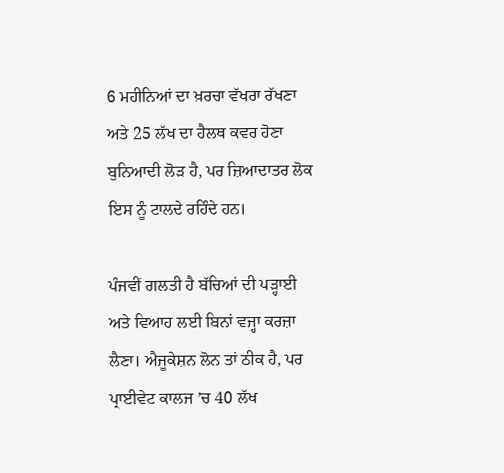6 ਮਹੀਨਿਆਂ ਦਾ ਖ਼ਰਚਾ ਵੱਖਰਾ ਰੱਖਣਾ ਅਤੇ 25 ਲੱਖ ਦਾ ਹੈਲਥ ਕਵਰ ਹੋਣਾ ਬੁਨਿਆਦੀ ਲੋੜ ਹੈ, ਪਰ ਜ਼ਿਆਦਾਤਰ ਲੋਕ ਇਸ ਨੂੰ ਟਾਲਦੇ ਰਹਿੰਦੇ ਹਨ।

ਪੰਜਵੀਂ ਗਲਤੀ ਹੈ ਬੱਚਿਆਂ ਦੀ ਪੜ੍ਹਾਈ ਅਤੇ ਵਿਆਹ ਲਈ ਬਿਨਾਂ ਵਜ੍ਹਾ ਕਰਜ਼ਾ ਲੈਣਾ। ਐਜੂਕੇਸ਼ਨ ਲੋਨ ਤਾਂ ਠੀਕ ਹੈ, ਪਰ ਪ੍ਰਾਈਵੇਟ ਕਾਲਜ ’ਚ 40 ਲੱਖ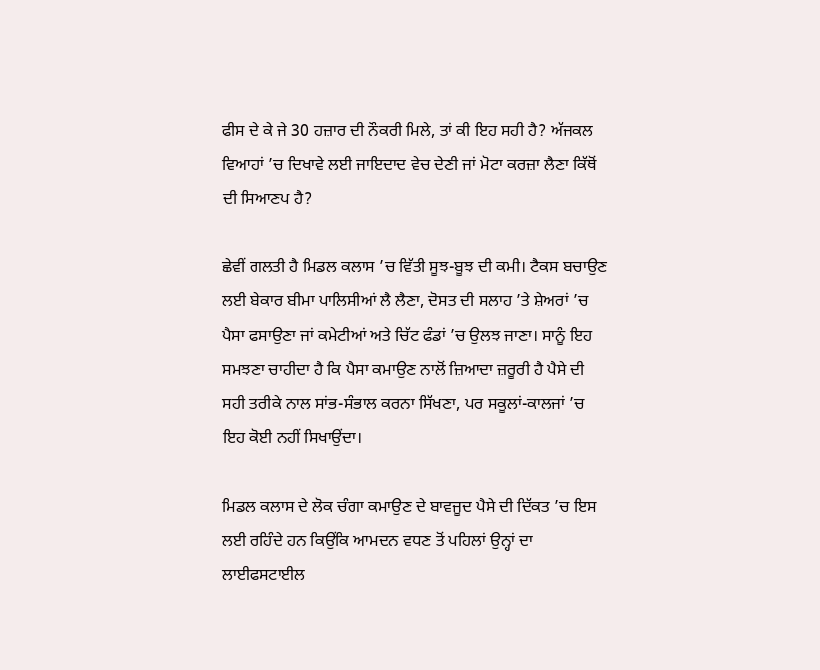ਫੀਸ ਦੇ ਕੇ ਜੇ 30 ਹਜ਼ਾਰ ਦੀ ਨੌਕਰੀ ਮਿਲੇ, ਤਾਂ ਕੀ ਇਹ ਸਹੀ ਹੈ? ਅੱਜਕਲ ਵਿਆਹਾਂ ’ਚ ਦਿਖਾਵੇ ਲਈ ਜਾਇਦਾਦ ਵੇਚ ਦੇਣੀ ਜਾਂ ਮੋਟਾ ਕਰਜ਼ਾ ਲੈਣਾ ਕਿੱਥੋਂ ਦੀ ਸਿਆਣਪ ਹੈ?

ਛੇਵੀਂ ਗਲਤੀ ਹੈ ਮਿਡਲ ਕਲਾਸ ’ਚ ਵਿੱਤੀ ਸੂਝ-ਬੂਝ ਦੀ ਕਮੀ। ਟੈਕਸ ਬਚਾਉਣ ਲਈ ਬੇਕਾਰ ਬੀਮਾ ਪਾਲਿਸੀਆਂ ਲੈ ਲੈਣਾ, ਦੋਸਤ ਦੀ ਸਲਾਹ ’ਤੇ ਸ਼ੇਅਰਾਂ ’ਚ ਪੈਸਾ ਫਸਾਉਣਾ ਜਾਂ ਕਮੇਟੀਆਂ ਅਤੇ ਚਿੱਟ ਫੰਡਾਂ ’ਚ ਉਲਝ ਜਾਣਾ। ਸਾਨੂੰ ਇਹ ਸਮਝਣਾ ਚਾਹੀਦਾ ਹੈ ਕਿ ਪੈਸਾ ਕਮਾਉਣ ਨਾਲੋਂ ਜ਼ਿਆਦਾ ਜ਼ਰੂਰੀ ਹੈ ਪੈਸੇ ਦੀ ਸਹੀ ਤਰੀਕੇ ਨਾਲ ਸਾਂਭ-ਸੰਭਾਲ ਕਰਨਾ ਸਿੱਖਣਾ, ਪਰ ਸਕੂਲਾਂ-ਕਾਲਜਾਂ ’ਚ ਇਹ ਕੋਈ ਨਹੀਂ ਸਿਖਾਉਂਦਾ।

ਮਿਡਲ ਕਲਾਸ ਦੇ ਲੋਕ ਚੰਗਾ ਕਮਾਉਣ ਦੇ ਬਾਵਜੂਦ ਪੈਸੇ ਦੀ ਦਿੱਕਤ ’ਚ ਇਸ ਲਈ ਰਹਿੰਦੇ ਹਨ ਕਿਉਂਕਿ ਆਮਦਨ ਵਧਣ ਤੋਂ ਪਹਿਲਾਂ ਉਨ੍ਹਾਂ ਦਾ ਲਾਈਫਸਟਾਈਲ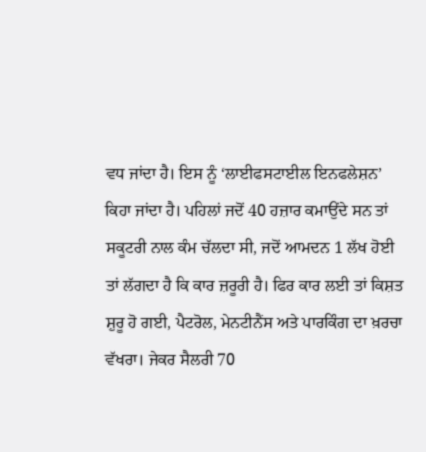ਵਧ ਜਾਂਦਾ ਹੈ। ਇਸ ਨੂੰ ‘ਲਾਈਫਸਟਾਈਲ ਇਨਫਲੇਸ਼ਨ’ ਕਿਹਾ ਜਾਂਦਾ ਹੈ। ਪਹਿਲਾਂ ਜਦੋਂ 40 ਹਜ਼ਾਰ ਕਮਾਉਂਦੇ ਸਨ ਤਾਂ ਸਕੂਟਰੀ ਨਾਲ ਕੰਮ ਚੱਲਦਾ ਸੀ, ਜਦੋਂ ਆਮਦਨ 1 ਲੱਖ ਹੋਈ ਤਾਂ ਲੱਗਦਾ ਹੈ ਕਿ ਕਾਰ ਜ਼ਰੂਰੀ ਹੈ। ਫਿਰ ਕਾਰ ਲਈ ਤਾਂ ਕਿਸ਼ਤ ਸ਼ੁਰੂ ਹੋ ਗਈ, ਪੈਟਰੋਲ, ਮੇਨਟੀਨੈਂਸ ਅਤੇ ਪਾਰਕਿੰਗ ਦਾ ਖ਼ਰਚਾ ਵੱਖਰਾ। ਜੇਕਰ ਸੈਲਰੀ 70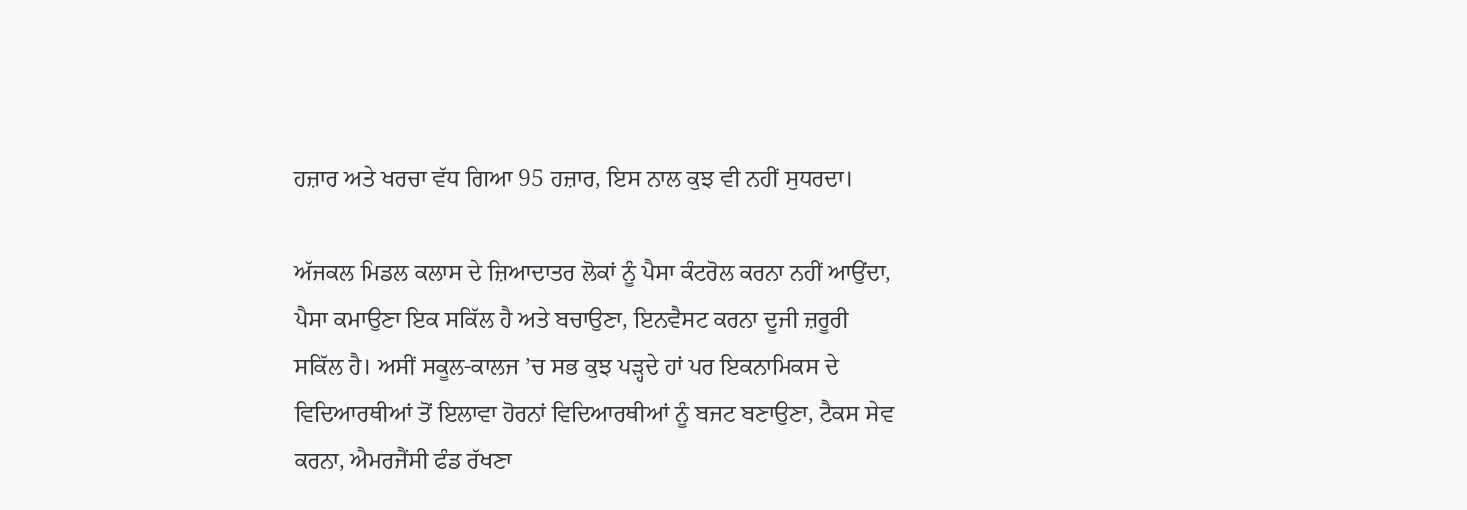ਹਜ਼ਾਰ ਅਤੇ ਖਰਚਾ ਵੱਧ ਗਿਆ 95 ਹਜ਼ਾਰ, ਇਸ ਨਾਲ ਕੁਝ ਵੀ ਨਹੀਂ ਸੁਧਰਦਾ।

ਅੱਜਕਲ ਮਿਡਲ ਕਲਾਸ ਦੇ ਜ਼ਿਆਦਾਤਰ ਲੋਕਾਂ ਨੂੰ ਪੈਸਾ ਕੰਟਰੋਲ ਕਰਨਾ ਨਹੀਂ ਆਉਂਦਾ, ਪੈਸਾ ਕਮਾਉਣਾ ਇਕ ਸਕਿੱਲ ਹੈ ਅਤੇ ਬਚਾਉਣਾ, ਇਨਵੈਸਟ ਕਰਨਾ ਦੂਜੀ ਜ਼ਰੂਰੀ ਸਕਿੱਲ ਹੈ। ਅਸੀਂ ਸਕੂਲ-ਕਾਲਜ ’ਚ ਸਭ ਕੁਝ ਪੜ੍ਹਦੇ ਹਾਂ ਪਰ ਇਕਨਾਮਿਕਸ ਦੇ ਵਿਦਿਆਰਥੀਆਂ ਤੋਂ ਇਲਾਵਾ ਹੋਰਨਾਂ ਵਿਦਿਆਰਥੀਆਂ ਨੂੰ ਬਜਟ ਬਣਾਉਣਾ, ਟੈਕਸ ਸੇਵ ਕਰਨਾ, ਐਮਰਜੈਂਸੀ ਫੰਡ ਰੱਖਣਾ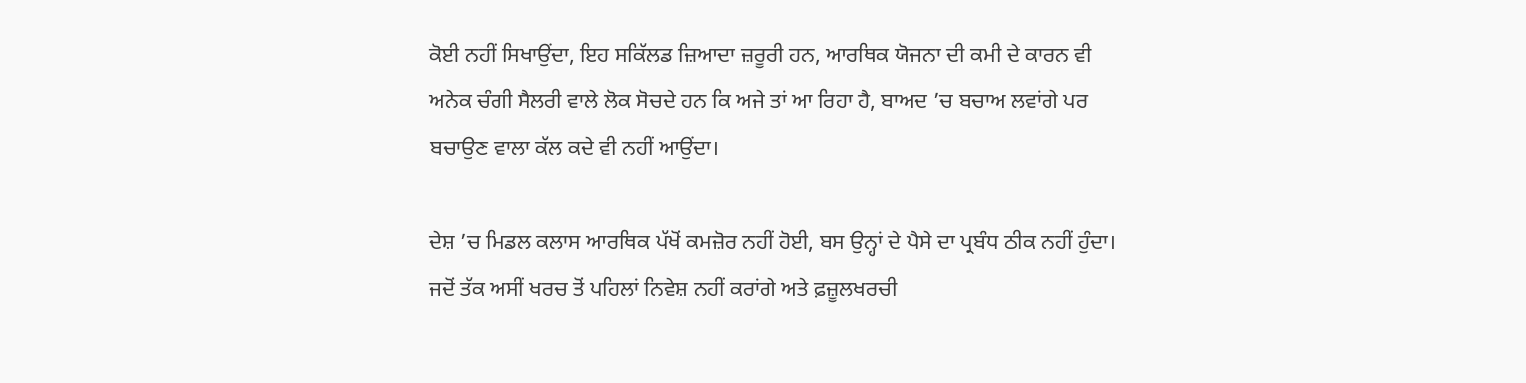ਕੋਈ ਨਹੀਂ ਸਿਖਾਉਂਦਾ, ਇਹ ਸਕਿੱਲਡ ਜ਼ਿਆਦਾ ਜ਼ਰੂਰੀ ਹਨ, ਆਰਥਿਕ ਯੋਜਨਾ ਦੀ ਕਮੀ ਦੇ ਕਾਰਨ ਵੀ ਅਨੇਕ ਚੰਗੀ ਸੈਲਰੀ ਵਾਲੇ ਲੋਕ ਸੋਚਦੇ ਹਨ ਕਿ ਅਜੇ ਤਾਂ ਆ ਰਿਹਾ ਹੈ, ਬਾਅਦ ’ਚ ਬਚਾਅ ਲਵਾਂਗੇ ਪਰ ਬਚਾਉਣ ਵਾਲਾ ਕੱਲ ਕਦੇ ਵੀ ਨਹੀਂ ਆਉਂਦਾ।

ਦੇਸ਼ ’ਚ ਮਿਡਲ ਕਲਾਸ ਆਰਥਿਕ ਪੱਖੋਂ ਕਮਜ਼ੋਰ ਨਹੀਂ ਹੋਈ, ਬਸ ਉਨ੍ਹਾਂ ਦੇ ਪੈਸੇ ਦਾ ਪ੍ਰਬੰਧ ਠੀਕ ਨਹੀਂ ਹੁੰਦਾ। ਜਦੋਂ ਤੱਕ ਅਸੀਂ ਖਰਚ ਤੋਂ ਪਹਿਲਾਂ ਨਿਵੇਸ਼ ਨਹੀਂ ਕਰਾਂਗੇ ਅਤੇ ਫ਼ਜ਼ੂਲਖਰਚੀ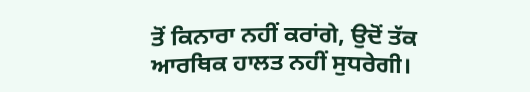ਤੋਂ ਕਿਨਾਰਾ ਨਹੀਂ ਕਰਾਂਗੇ, ਉਦੋਂ ਤੱਕ ਆਰਥਿਕ ਹਾਲਤ ਨਹੀਂ ਸੁਧਰੇਗੀ।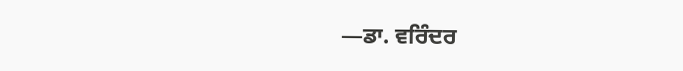—ਡਾ. ਵਰਿੰਦਰ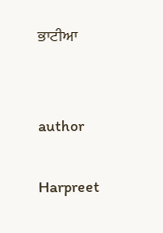ਭਾਟੀਆ


author

Harpreet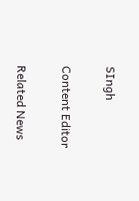SIngh

Content Editor

Related News